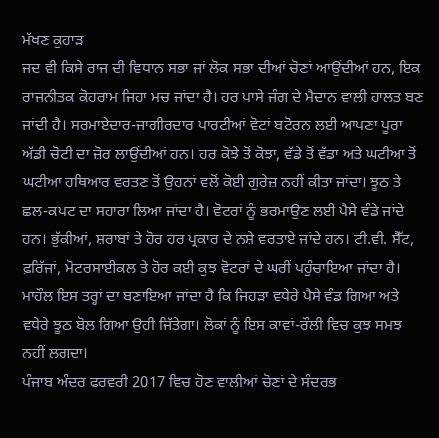ਮੱਖਣ ਕੁਹਾੜ
ਜਦ ਵੀ ਕਿਸੇ ਰਾਜ ਦੀ ਵਿਧਾਨ ਸਭਾ ਜਾਂ ਲੋਕ ਸਭਾ ਦੀਆਂ ਚੋਣਾਂ ਆਉਂਦੀਆਂ ਹਨ, ਇਕ ਰਾਜਨੀਤਕ ਕੋਹਰਾਮ ਜਿਹਾ ਮਚ ਜਾਂਦਾ ਹੈ। ਹਰ ਪਾਸੇ ਜੰਗ ਦੇ ਮੈਦਾਨ ਵਾਲੀ ਹਾਲਤ ਬਣ ਜਾਂਦੀ ਹੈ। ਸਰਮਾਏਦਾਰ-ਜਾਗੀਰਦਾਰ ਪਾਰਟੀਆਂ ਵੋਟਾਂ ਬਟੋਰਨ ਲਈ ਆਪਣਾ ਪੂਰਾ ਅੱਡੀ ਚੋਟੀ ਦਾ ਜ਼ੋਰ ਲਾਉਂਦੀਆਂ ਹਨ। ਹਰ ਕੋਝੇ ਤੋਂ ਕੋਝਾ, ਵੱਡੇ ਤੋਂ ਵੱਡਾ ਅਤੇ ਘਟੀਆ ਤੋਂ ਘਟੀਆ ਹਥਿਆਰ ਵਰਤਣ ਤੋਂ ਉਹਨਾਂ ਵਲੋਂ ਕੋਈ ਗੁਰੇਜ਼ ਨਹੀਂ ਕੀਤਾ ਜਾਂਦਾ। ਝੂਠ ਤੇ ਛਲ-ਕਪਟ ਦਾ ਸਹਾਰਾ ਲਿਆ ਜਾਂਦਾ ਹੈ। ਵੋਟਰਾਂ ਨੂੰ ਭਰਮਾਉਣ ਲਈ ਪੈਸੇ ਵੰਡੇ ਜਾਂਦੇ ਹਨ। ਭੁੱਕੀਆਂ, ਸ਼ਰਾਬਾਂ ਤੇ ਹੋਰ ਹਰ ਪ੍ਰਕਾਰ ਦੇ ਨਸ਼ੇ ਵਰਤਾਏ ਜਾਂਦੇ ਹਨ। ਟੀ.ਵੀ. ਸੈੱਟ, ਫ਼ਰਿੱਜਾਂ, ਮੋਟਰਸਾਈਕਲ ਤੇ ਹੋਰ ਕਈ ਕੁਝ ਵੋਟਰਾਂ ਦੇ ਘਰੀਂ ਪਹੁੰਚਾਇਆ ਜਾਂਦਾ ਹੈ। ਮਾਹੌਲ ਇਸ ਤਰ੍ਹਾਂ ਦਾ ਬਣਾਇਆ ਜਾਂਦਾ ਹੈ ਕਿ ਜਿਹੜਾ ਵਧੇਰੇ ਪੈਸੇ ਵੰਡ ਗਿਆ ਅਤੇ ਵਧੇਰੇ ਝੂਠ ਬੋਲ ਗਿਆ ਉਹੀ ਜਿੱਤੇਗਾ। ਲੋਕਾਂ ਨੂੰ ਇਸ ਕਾਵਾਂ-ਰੌਲੀ ਵਿਚ ਕੁਝ ਸਮਝ ਨਹੀਂ ਲਗਦਾ।
ਪੰਜਾਬ ਅੰਦਰ ਫਰਵਰੀ 2017 ਵਿਚ ਹੋਣ ਵਾਲੀਆਂ ਚੋਣਾਂ ਦੇ ਸੰਦਰਭ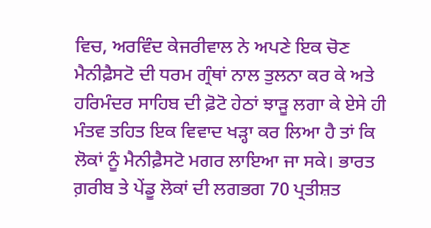ਵਿਚ, ਅਰਵਿੰਦ ਕੇਜਰੀਵਾਲ ਨੇ ਅਪਣੇ ਇਕ ਚੋਣ ਮੈਨੀਫ਼ੈਸਟੋ ਦੀ ਧਰਮ ਗ੍ਰੰਥਾਂ ਨਾਲ ਤੁਲਨਾ ਕਰ ਕੇ ਅਤੇ ਹਰਿਮੰਦਰ ਸਾਹਿਬ ਦੀ ਫ਼ੋਟੋ ਹੇਠਾਂ ਝਾੜੂ ਲਗਾ ਕੇ ਏਸੇ ਹੀ ਮੰਤਵ ਤਹਿਤ ਇਕ ਵਿਵਾਦ ਖੜ੍ਹਾ ਕਰ ਲਿਆ ਹੈ ਤਾਂ ਕਿ ਲੋਕਾਂ ਨੂੰ ਮੈਨੀਫ਼ੈਸਟੋ ਮਗਰ ਲਾਇਆ ਜਾ ਸਕੇ। ਭਾਰਤ ਗ਼ਰੀਬ ਤੇ ਪੇਂਡੂ ਲੋਕਾਂ ਦੀ ਲਗਭਗ 70 ਪ੍ਰਤੀਸ਼ਤ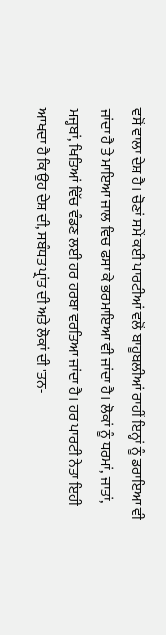ਵਸੋਂ ਵਾਲਾ ਦੇਸ਼ ਹੈ। ਚੋਣਾਂ ਸਮੇਂ ਕਈ ਪਾਰਟੀਆਂ ਵਲੋਂ ਬਾਹੂਬਲੀਆਂ ਰਾਹੀਂ ਇਨ੍ਹਾਂ ਨੂੰ ਡਰਾਇਆ ਵੀ ਜਾਂਦਾ ਹੈ ਤੇ ਮਾਇਆ ਜਾਲ ਵਿਚ ਫਸਾ ਕੇ ਭਰਮਾਇਆ ਵੀ ਜਾਂਦਾ ਹੈ। ਲੋਕਾਂ ਨੂੰ ਧਰਮਾਂ, ਜਾਤਾਂ, ਮਜ੍ਹਬਾਂ, ਖਿਤਿਆਂ ਵਿੱਚ ਵੰਡਣ ਲਈ ਹਰ ਹਰਬਾ ਵਰਤਿਆ ਜਾਂਦਾ ਹੈ। ਹਰ ਪਾਰਟੀ ਨੇਤਾ ਇਹੀ ਆਖਦਾ ਹੈ ਕਿ ਉਹ ਦੇਸ਼ ਦੀ, ਸਬੰਧਤ ਪ੍ਰਾਂਤ ਦੀ ਅਤੇ ਲੋਕਾਂ ਦੀ 'ਤਨ-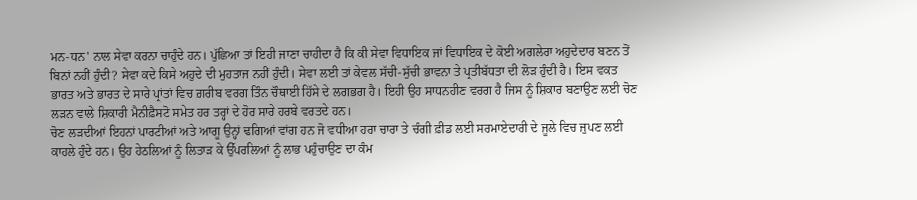ਮਨ-ਧਨ' ਨਾਲ ਸੇਵਾ ਕਰਨਾ ਚਾਹੁੰਦੇ ਹਨ। ਪੁੱਛਿਆ ਤਾਂ ਇਹੀ ਜਾਣਾ ਚਾਹੀਦਾ ਹੈ ਕਿ ਕੀ ਸੇਵਾ ਵਿਧਾਇਕ ਜਾਂ ਵਿਧਾਇਕ ਦੇ ਕੋਈ ਅਗਲੇਰਾ ਅਹੁਦੇਦਾਰ ਬਣਨ ਤੋਂ ਬਿਨਾਂ ਨਹੀਂ ਹੁੰਦੀ? ਸੇਵਾ ਕਦੇ ਕਿਸੇ ਅਹੁਦੇ ਦੀ ਮੁਹਤਾਜ ਨਹੀਂ ਹੁੰਦੀ। ਸੇਵਾ ਲਈ ਤਾਂ ਕੇਵਲ ਸੱਚੀ-ਸੁੱਚੀ ਭਾਵਨਾ ਤੇ ਪ੍ਰਤੀਬੱਧਤਾ ਦੀ ਲੋੜ ਹੁੰਦੀ ਹੈ। ਇਸ ਵਕਤ ਭਾਰਤ ਅਤੇ ਭਾਰਤ ਦੇ ਸਾਰੇ ਪ੍ਰਾਂਤਾਂ ਵਿਚ ਗ਼ਰੀਬ ਵਰਗ ਤਿੰਨ ਚੌਥਾਈ ਹਿੱਸੇ ਦੇ ਲਗਭਗ ਹੈ। ਇਹੀ ਉਹ ਸਾਧਨਹੀਣ ਵਰਗ ਹੈ ਜਿਸ ਨੂੰ ਸ਼ਿਕਾਰ ਬਣਾਉਣ ਲਈ ਚੋਣ ਲੜਨ ਵਾਲੇ ਸ਼ਿਕਾਰੀ ਮੈਨੀਫ਼ੈਸਟੋ ਸਮੇਤ ਹਰ ਤਰ੍ਹਾਂ ਦੇ ਹੋਰ ਸਾਰੇ ਹਰਬੇ ਵਰਤਦੇ ਹਨ।
ਚੋਣ ਲੜਦੀਆਂ ਇਹਨਾਂ ਪਾਰਟੀਆਂ ਅਤੇ ਆਗੂ ਉਨ੍ਹਾਂ ਢਗਿਆਂ ਵਾਂਗ ਹਨ ਜੋ ਵਧੀਆ ਹਰਾ ਚਾਰਾ ਤੇ ਚੰਗੀ ਫ਼ੀਡ ਲਈ ਸਰਮਾਏਦਾਰੀ ਦੇ ਜੂਲੇ ਵਿਚ ਜੁਪਣ ਲਈ ਕਾਹਲੇ ਹੁੰਦੇ ਹਨ। ਉਹ ਹੇਠਲਿਆਂ ਨੂੰ ਲਿਤਾੜ ਕੇ ਉੱਪਰਲਿਆਂ ਨੂੰ ਲਾਭ ਪਹੁੰਚਾਉਣ ਦਾ ਕੰਮ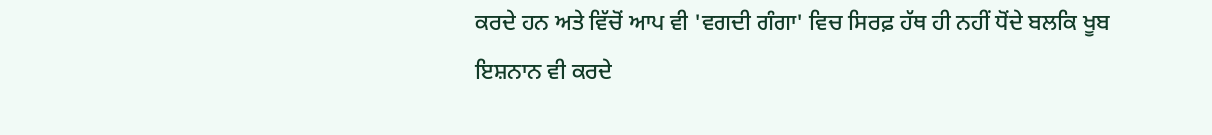ਕਰਦੇ ਹਨ ਅਤੇ ਵਿੱਚੋਂ ਆਪ ਵੀ 'ਵਗਦੀ ਗੰਗਾ' ਵਿਚ ਸਿਰਫ਼ ਹੱਥ ਹੀ ਨਹੀਂ ਧੋਂਦੇ ਬਲਕਿ ਖੂਬ ਇਸ਼ਨਾਨ ਵੀ ਕਰਦੇ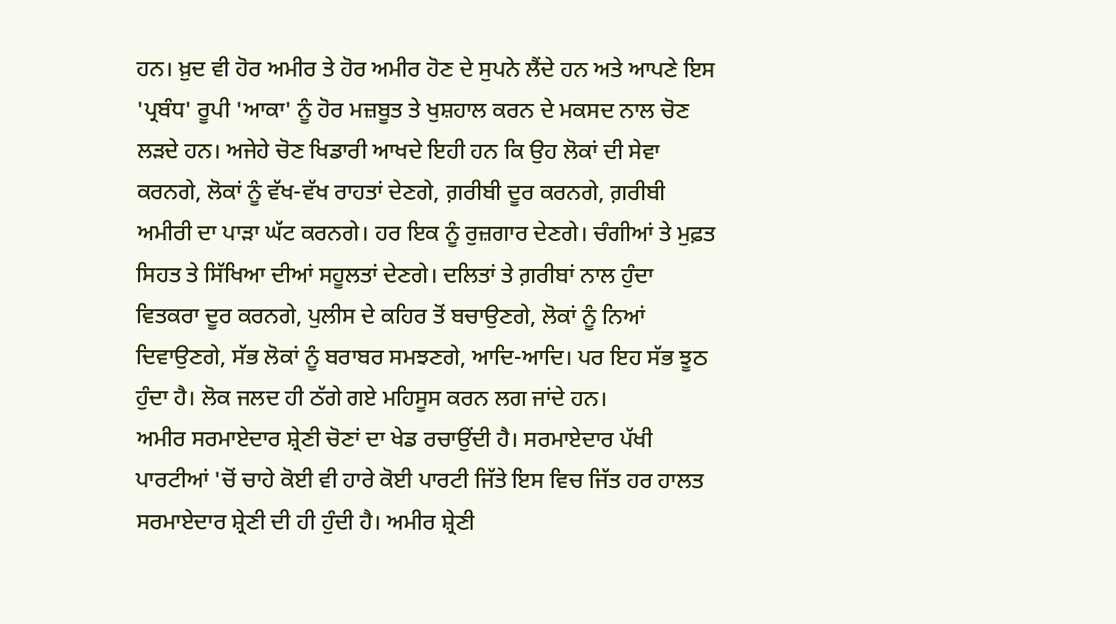ਹਨ। ਖ਼ੁਦ ਵੀ ਹੋਰ ਅਮੀਰ ਤੇ ਹੋਰ ਅਮੀਰ ਹੋਣ ਦੇ ਸੁਪਨੇ ਲੈਂਦੇ ਹਨ ਅਤੇ ਆਪਣੇ ਇਸ 'ਪ੍ਰਬੰਧ' ਰੂਪੀ 'ਆਕਾ' ਨੂੰ ਹੋਰ ਮਜ਼ਬੂਤ ਤੇ ਖੁਸ਼ਹਾਲ ਕਰਨ ਦੇ ਮਕਸਦ ਨਾਲ ਚੋਣ ਲੜਦੇ ਹਨ। ਅਜੇਹੇ ਚੋਣ ਖਿਡਾਰੀ ਆਖਦੇ ਇਹੀ ਹਨ ਕਿ ਉਹ ਲੋਕਾਂ ਦੀ ਸੇਵਾ ਕਰਨਗੇ, ਲੋਕਾਂ ਨੂੰ ਵੱਖ-ਵੱਖ ਰਾਹਤਾਂ ਦੇਣਗੇ, ਗ਼ਰੀਬੀ ਦੂਰ ਕਰਨਗੇ, ਗ਼ਰੀਬੀ ਅਮੀਰੀ ਦਾ ਪਾੜਾ ਘੱਟ ਕਰਨਗੇ। ਹਰ ਇਕ ਨੂੰ ਰੁਜ਼ਗਾਰ ਦੇਣਗੇ। ਚੰਗੀਆਂ ਤੇ ਮੁਫ਼ਤ ਸਿਹਤ ਤੇ ਸਿੱਖਿਆ ਦੀਆਂ ਸਹੂਲਤਾਂ ਦੇਣਗੇ। ਦਲਿਤਾਂ ਤੇ ਗ਼ਰੀਬਾਂ ਨਾਲ ਹੁੰਦਾ ਵਿਤਕਰਾ ਦੂਰ ਕਰਨਗੇ, ਪੁਲੀਸ ਦੇ ਕਹਿਰ ਤੋਂ ਬਚਾਉਣਗੇ, ਲੋਕਾਂ ਨੂੰ ਨਿਆਂ ਦਿਵਾਉਣਗੇ, ਸੱਭ ਲੋਕਾਂ ਨੂੰ ਬਰਾਬਰ ਸਮਝਣਗੇ, ਆਦਿ-ਆਦਿ। ਪਰ ਇਹ ਸੱਭ ਝੂਠ ਹੁੰਦਾ ਹੈ। ਲੋਕ ਜਲਦ ਹੀ ਠੱਗੇ ਗਏ ਮਹਿਸੂਸ ਕਰਨ ਲਗ ਜਾਂਦੇ ਹਨ।
ਅਮੀਰ ਸਰਮਾਏਦਾਰ ਸ਼੍ਰੇਣੀ ਚੋਣਾਂ ਦਾ ਖੇਡ ਰਚਾਉਂਦੀ ਹੈ। ਸਰਮਾਏਦਾਰ ਪੱਖੀ ਪਾਰਟੀਆਂ 'ਚੋਂ ਚਾਹੇ ਕੋਈ ਵੀ ਹਾਰੇ ਕੋਈ ਪਾਰਟੀ ਜਿੱਤੇ ਇਸ ਵਿਚ ਜਿੱਤ ਹਰ ਹਾਲਤ ਸਰਮਾਏਦਾਰ ਸ਼੍ਰੇਣੀ ਦੀ ਹੀ ਹੁੰਦੀ ਹੈ। ਅਮੀਰ ਸ਼੍ਰੇਣੀ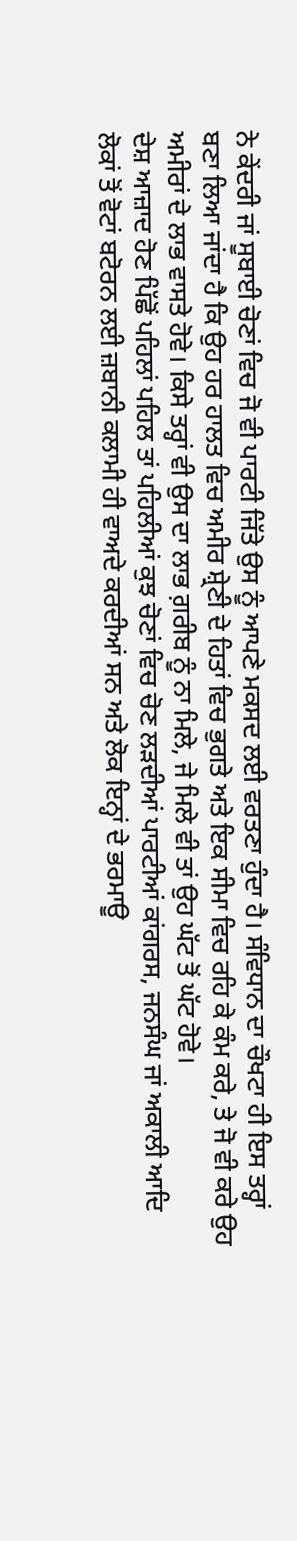ਨੇ ਕੇਂਦਰੀ ਜਾਂ ਸੂਬਾਈ ਚੋਣਾਂ ਵਿਚ ਜੋ ਵੀ ਪਾਰਟੀ ਜਿੱਤੇ ਉਸ ਨੂੰ ਆਪਣੇ ਮਕਸਦ ਲਈ ਵਰਤਣਾ ਹੁੰਦਾ ਹੈ। ਸੰਵਿਧਾਨ ਦਾ ਚੌਖਟਾ ਹੀ ਇਸ ਤਰ੍ਹਾਂ ਬਣਾ ਲਿਆ ਜਾਂਦਾ ਹੈ ਕਿ ਉਹ ਹਰ ਹਾਲਤ ਵਿਚ ਅਮੀਰ ਸ਼੍ਰੇਣੀ ਦੇ ਹਿਤਾਂ ਵਿਚ ਭੁਗਤੇ ਅਤੇ ਇਕ ਸੀਮਾ ਵਿਚ ਰਹਿ ਕੇ ਕੰਮ ਕਰੇ, ਤੇ ਜੋ ਵੀ ਕਰੇ ਉਹ ਅਮੀਰਾਂ ਦੇ ਲਾਭ ਵਾਸਤੇ ਹੋਵੇ। ਕਿਸੇ ਤਰ੍ਹਾਂ ਵੀ ਉਸ ਦਾ ਲਾਭ ਗ਼ਰੀਬ ਨੂੰ ਨਾ ਮਿਲੇ, ਜੇ ਮਿਲੇ ਵੀ ਤਾਂ ਉਹ ਘੱਟ ਤੋਂ ਘੱਟ ਹੋਵੇ।
ਦੇਸ਼ ਆਜ਼ਾਦ ਹੋਣ ਪਿੱਛੋਂ ਪਹਿਲਾਂ ਪਹਿਲ ਤਾਂ ਪਹਿਲੀਆਂ ਕੁਝ ਚੋਣਾਂ ਵਿਚ ਚੋਣ ਲੜਦੀਆਂ ਪਾਰਟੀਆਂ ਕਾਂਗਰਸ, ਜਨਸੰਘ ਜਾਂ ਅਕਾਲੀ ਆਦਿ ਲੋਕਾਂ ਤੋਂ ਵੋਟਾਂ ਬਟੋਰਨ ਲਈ ਜ਼ਬਾਨੀ ਕਲਾਮੀ ਹੀ ਵਾਅਦੇ ਕਰਦੀਆਂ ਸਨ ਅਤੇ ਲੋਕ ਇਨ੍ਹਾਂ ਦੇ ਭਰਮਾਊ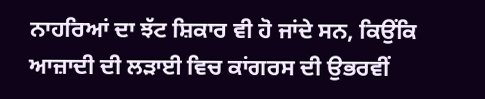ਨਾਹਰਿਆਂ ਦਾ ਝੱਟ ਸ਼ਿਕਾਰ ਵੀ ਹੋ ਜਾਂਦੇ ਸਨ, ਕਿਉਂਕਿ ਆਜ਼ਾਦੀ ਦੀ ਲੜਾਈ ਵਿਚ ਕਾਂਗਰਸ ਦੀ ਉਭਰਵੀਂ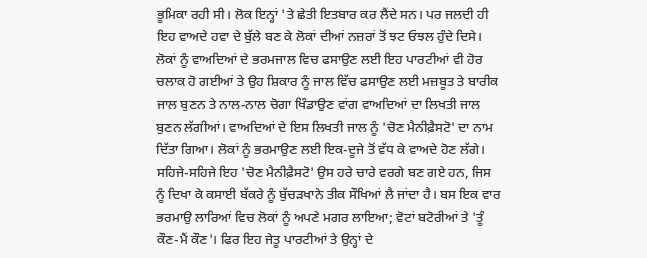ਭੂਮਿਕਾ ਰਹੀ ਸੀ। ਲੋਕ ਇਨ੍ਹਾਂ 'ਤੇ ਛੇਤੀ ਇਤਬਾਰ ਕਰ ਲੈਂਦੇ ਸਨ। ਪਰ ਜਲਦੀ ਹੀ ਇਹ ਵਾਅਦੇ ਹਵਾ ਦੇ ਬੁੱਲੇ ਬਣ ਕੇ ਲੋਕਾਂ ਦੀਆਂ ਨਜ਼ਰਾਂ ਤੋਂ ਝਟ ਓਝਲ ਹੁੰਦੇ ਦਿਸੇ। ਲੋਕਾਂ ਨੂੰ ਵਾਅਦਿਆਂ ਦੇ ਭਰਮਜਾਲ ਵਿਚ ਫਸਾਉਣ ਲਈ ਇਹ ਪਾਰਟੀਆਂ ਵੀ ਹੋਰ ਚਲਾਕ ਹੋ ਗਈਆਂ ਤੇ ਉਹ ਸ਼ਿਕਾਰ ਨੂੰ ਜਾਲ ਵਿੱਚ ਫਸਾਉਣ ਲਈ ਮਜ਼ਬੂਤ ਤੇ ਬਾਰੀਕ ਜਾਲ ਬੁਣਨ ਤੇ ਨਾਲ-ਨਾਲ ਚੋਗਾ ਖਿੰਡਾਉਣ ਵਾਂਗ ਵਾਅਦਿਆਂ ਦਾ ਲਿਖਤੀ ਜਾਲ ਬੁਣਨ ਲੱਗੀਆਂ। ਵਾਅਦਿਆਂ ਦੇ ਇਸ ਲਿਖਤੀ ਜਾਲ ਨੂੰ 'ਚੋਣ ਮੈਨੀਫ਼ੈਸਟੋ' ਦਾ ਨਾਮ ਦਿੱਤਾ ਗਿਆ। ਲੋਕਾਂ ਨੂੰ ਭਰਮਾਉਣ ਲਈ ਇਕ-ਦੂਜੇ ਤੋਂ ਵੱਧ ਕੇ ਵਾਅਦੇ ਹੋਣ ਲੱਗੇ। ਸਹਿਜੇ-ਸਹਿਜੇ ਇਹ 'ਚੋਣ ਮੈਨੀਫ਼ੈਸਟੋ' ਉਸ ਹਰੇ ਚਾਰੇ ਵਰਗੇ ਬਣ ਗਏ ਹਨ, ਜਿਸ ਨੂੰ ਦਿਖਾ ਕੇ ਕਸਾਈ ਬੱਕਰੇ ਨੂੰ ਬੁੱਚੜਖਾਨੇ ਤੀਕ ਸੌਖਿਆਂ ਲੈ ਜਾਂਦਾ ਹੈ। ਬਸ ਇਕ ਵਾਰ ਭਰਮਾਉ ਲਾਰਿਆਂ ਵਿਚ ਲੋਕਾਂ ਨੂੰ ਅਪਣੇ ਮਗਰ ਲਾਇਆ; ਵੋਟਾਂ ਬਟੋਰੀਆਂ ਤੇ 'ਤੂੰ ਕੌਣ-ਮੈਂ ਕੌਣ'। ਫਿਰ ਇਹ ਜੇਤੂ ਪਾਰਟੀਆਂ ਤੇ ਉਨ੍ਹਾਂ ਦੇ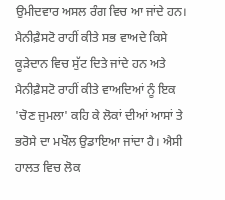ਉਮੀਦਵਾਰ ਅਸਲ ਰੰਗ ਵਿਚ ਆ ਜਾਂਦੇ ਹਨ। ਮੈਨੀਫ਼ੈਸਟੋ ਰਾਹੀਂ ਕੀਤੇ ਸਭ ਵਾਅਦੇ ਕਿਸੇ ਕੂੜੇਦਾਨ ਵਿਚ ਸੁੱਟ ਦਿਤੇ ਜਾਂਦੇ ਹਨ ਅਤੇ ਮੈਨੀਫ਼ੈਸਟੋ ਰਾਹੀਂ ਕੀਤੇ ਵਾਅਦਿਆਂ ਨੂੰ ਇਕ 'ਚੋਣ ਜੁਮਲਾ' ਕਹਿ ਕੇ ਲੋਕਾਂ ਦੀਆਂ ਆਸਾਂ ਤੇ ਭਰੋਸੇ ਦਾ ਮਖੌਲ ਉਡਾਇਆ ਜਾਂਦਾ ਹੈ। ਐਸੀ ਹਾਲਤ ਵਿਚ ਲੋਕ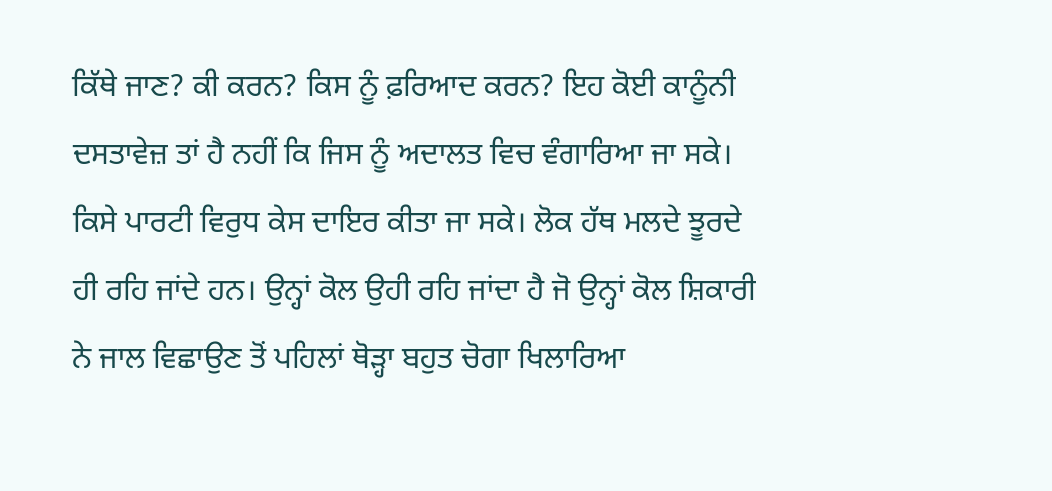ਕਿੱਥੇ ਜਾਣ? ਕੀ ਕਰਨ? ਕਿਸ ਨੂੰ ਫ਼ਰਿਆਦ ਕਰਨ? ਇਹ ਕੋਈ ਕਾਨੂੰਨੀ ਦਸਤਾਵੇਜ਼ ਤਾਂ ਹੈ ਨਹੀਂ ਕਿ ਜਿਸ ਨੂੰ ਅਦਾਲਤ ਵਿਚ ਵੰਗਾਰਿਆ ਜਾ ਸਕੇ। ਕਿਸੇ ਪਾਰਟੀ ਵਿਰੁਧ ਕੇਸ ਦਾਇਰ ਕੀਤਾ ਜਾ ਸਕੇ। ਲੋਕ ਹੱਥ ਮਲਦੇ ਝੂਰਦੇ ਹੀ ਰਹਿ ਜਾਂਦੇ ਹਨ। ਉਨ੍ਹਾਂ ਕੋਲ ਉਹੀ ਰਹਿ ਜਾਂਦਾ ਹੈ ਜੋ ਉਨ੍ਹਾਂ ਕੋਲ ਸ਼ਿਕਾਰੀ ਨੇ ਜਾਲ ਵਿਛਾਉਣ ਤੋਂ ਪਹਿਲਾਂ ਥੋੜ੍ਹਾ ਬਹੁਤ ਚੋਗਾ ਖਿਲਾਰਿਆ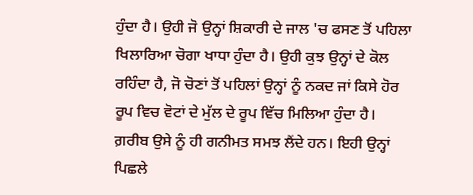ਹੁੰਦਾ ਹੈ। ਉਹੀ ਜੋ ਉਨ੍ਹਾਂ ਸ਼ਿਕਾਰੀ ਦੇ ਜਾਲ 'ਚ ਫਸਣ ਤੋਂ ਪਹਿਲਾ ਖਿਲਾਰਿਆ ਚੋਗਾ ਖਾਧਾ ਹੁੰਦਾ ਹੈ। ਉਹੀ ਕੁਝ ਉਨ੍ਹਾਂ ਦੇ ਕੋਲ ਰਹਿੰਦਾ ਹੈ, ਜੋ ਚੋਣਾਂ ਤੋਂ ਪਹਿਲਾਂ ਉਨ੍ਹਾਂ ਨੂੰ ਨਕਦ ਜਾਂ ਕਿਸੇ ਹੋਰ ਰੂਪ ਵਿਚ ਵੋਟਾਂ ਦੇ ਮੁੱਲ ਦੇ ਰੂਪ ਵਿੱਚ ਮਿਲਿਆ ਹੁੰਦਾ ਹੈ। ਗ਼ਰੀਬ ਉਸੇ ਨੂੰ ਹੀ ਗਨੀਮਤ ਸਮਝ ਲੈਂਦੇ ਹਨ। ਇਹੀ ਉਨ੍ਹਾਂ ਪਿਛਲੇ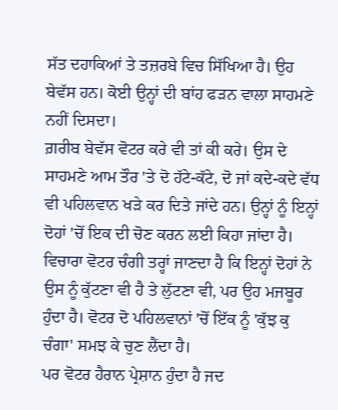ਸੱਤ ਦਹਾਕਿਆਂ ਤੇ ਤਜ਼ਰਬੇ ਵਿਚ ਸਿੱਖਿਆ ਹੈ। ਉਹ ਬੇਵੱਸ ਹਨ। ਕੋਈ ਉਨ੍ਹਾਂ ਦੀ ਬਾਂਹ ਫੜਨ ਵਾਲਾ ਸਾਹਮਣੇ ਨਹੀਂ ਦਿਸਦਾ।
ਗ਼ਰੀਬ ਬੇਵੱਸ ਵੋਟਰ ਕਰੇ ਵੀ ਤਾਂ ਕੀ ਕਰੇ। ਉਸ ਦੇ ਸਾਹਮਣੇ ਆਮ ਤੌਰ 'ਤੇ ਦੋ ਹੱਟੇ-ਕੱਟੇ, ਦੋ ਜਾਂ ਕਦੇ-ਕਦੇ ਵੱਧ ਵੀ ਪਹਿਲਵਾਨ ਖੜੇ ਕਰ ਦਿਤੇ ਜਾਂਦੇ ਹਨ। ਉਨ੍ਹਾਂ ਨੂੰ ਇਨ੍ਹਾਂ ਦੋਹਾਂ 'ਚੋਂ ਇਕ ਦੀ ਚੋਣ ਕਰਨ ਲਈ ਕਿਹਾ ਜਾਂਦਾ ਹੈ। ਵਿਚਾਰਾ ਵੋਟਰ ਚੰਗੀ ਤਰ੍ਹਾਂ ਜਾਣਦਾ ਹੈ ਕਿ ਇਨ੍ਹਾਂ ਦੋਹਾਂ ਨੇ ਉਸ ਨੂੰ ਕੁੱਟਣਾ ਵੀ ਹੈ ਤੇ ਲੁੱਟਣਾ ਵੀ, ਪਰ ਉਹ ਮਜਬੂਰ ਹੁੰਦਾ ਹੈ। ਵੋਟਰ ਦੋ ਪਹਿਲਵਾਨਾਂ 'ਚੋਂ ਇੱਕ ਨੂੰ 'ਕੁੱਝ ਕੁ ਚੰਗਾ' ਸਮਝ ਕੇ ਚੁਣ ਲੈਂਦਾ ਹੈ।
ਪਰ ਵੋਟਰ ਹੈਰਾਨ ਪ੍ਰੇਸ਼ਾਨ ਹੁੰਦਾ ਹੈ ਜਦ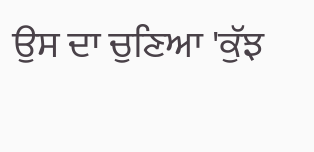ਉਸ ਦਾ ਚੁਣਿਆ 'ਕੁੱਝ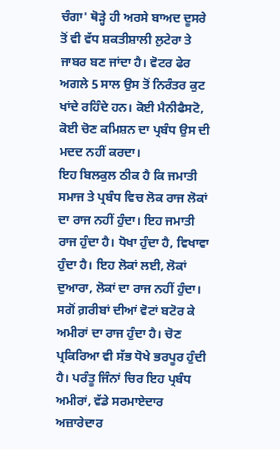ਚੰਗਾ' ਥੋੜ੍ਹੇ ਹੀ ਅਰਸੇ ਬਾਅਦ ਦੂਸਰੇ ਤੋਂ ਵੀ ਵੱਧ ਸ਼ਕਤੀਸ਼ਾਲੀ ਲੁਟੇਰਾ ਤੇ ਜਾਬਰ ਬਣ ਜਾਂਦਾ ਹੈ। ਵੋਟਰ ਫੇਰ ਅਗਲੇ 5 ਸਾਲ ਉਸ ਤੋਂ ਨਿਰੰਤਰ ਕੁਟ ਖਾਂਦੇ ਰਹਿੰਦੇ ਹਨ। ਕੋਈ ਮੈਨੀਫੈਸਟੋ, ਕੋਈ ਚੋਣ ਕਮਿਸ਼ਨ ਦਾ ਪ੍ਰਬੰਧ ਉਸ ਦੀ ਮਦਦ ਨਹੀਂ ਕਰਦਾ।
ਇਹ ਬਿਲਕੁਲ ਠੀਕ ਹੈ ਕਿ ਜਮਾਤੀ ਸਮਾਜ ਤੇ ਪ੍ਰਬੰਧ ਵਿਚ ਲੋਕ ਰਾਜ ਲੋਕਾਂ ਦਾ ਰਾਜ ਨਹੀਂ ਹੁੰਦਾ। ਇਹ ਜਮਾਤੀ ਰਾਜ ਹੁੰਦਾ ਹੈ। ਧੋਖਾ ਹੁੰਦਾ ਹੈ, ਵਿਖਾਵਾ ਹੁੰਦਾ ਹੈ। ਇਹ ਲੋਕਾਂ ਲਈ, ਲੋਕਾਂ ਦੁਆਰਾ, ਲੋਕਾਂ ਦਾ ਰਾਜ ਨਹੀਂ ਹੁੰਦਾ। ਸਗੋਂ ਗ਼ਰੀਬਾਂ ਦੀਆਂ ਵੋਟਾਂ ਬਟੋਰ ਕੇ ਅਮੀਰਾਂ ਦਾ ਰਾਜ ਹੁੰਦਾ ਹੈ। ਚੋਣ ਪ੍ਰਕਿਰਿਆ ਵੀ ਸੱਭ ਧੋਖੇ ਭਰਪੂਰ ਹੁੰਦੀ ਹੈ। ਪਰੰਤੂ ਜਿੰਨਾਂ ਚਿਰ ਇਹ ਪ੍ਰਬੰਧ ਅਮੀਰਾਂ, ਵੱਡੇ ਸਰਮਾਏਦਾਰ ਅਜ਼ਾਰੇਦਾਰ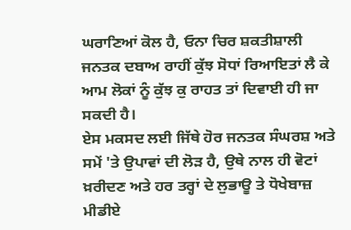ਘਰਾਣਿਆਂ ਕੋਲ ਹੈ, ਓਨਾ ਚਿਰ ਸ਼ਕਤੀਸ਼ਾਲੀ ਜਨਤਕ ਦਬਾਅ ਰਾਹੀਂ ਕੁੱਝ ਸੋਧਾਂ ਰਿਆਇਤਾਂ ਲੈ ਕੇ ਆਮ ਲੋਕਾਂ ਨੂੰ ਕੁੱਝ ਕੁ ਰਾਹਤ ਤਾਂ ਦਿਵਾਈ ਹੀ ਜਾ ਸਕਦੀ ਹੈ।
ਏਸ ਮਕਸਦ ਲਈ ਜਿੱਥੇ ਹੋਰ ਜਨਤਕ ਸੰਘਰਸ਼ ਅਤੇ ਸਮੇਂ 'ਤੇ ਉਪਾਵਾਂ ਦੀ ਲੋੜ ਹੈ, ਉਥੇ ਨਾਲ ਹੀ ਵੋਟਾਂ ਖ਼ਰੀਦਣ ਅਤੇ ਹਰ ਤਰ੍ਹਾਂ ਦੇ ਲੁਭਾਊ ਤੇ ਧੋਖੇਬਾਜ਼ ਮੀਡੀਏ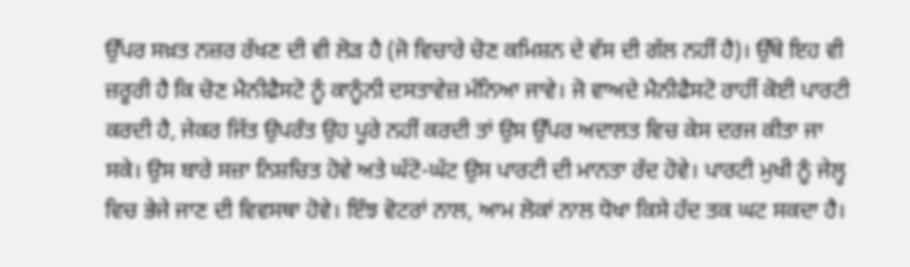ਉੱਪਰ ਸਖ਼ਤ ਨਜ਼ਰ ਰੱਖਣ ਦੀ ਵੀ ਲੋੜ ਹੈ (ਜੋ ਵਿਚਾਰੇ ਚੋਣ ਕਮਿਸ਼ਨ ਦੇ ਵੱਸ ਦੀ ਗੱਲ ਨਹੀਂ ਹੈ)। ਉੱਥੇ ਇਹ ਵੀ ਜ਼ਰੂਰੀ ਹੈ ਕਿ ਚੋਣ ਮੈਨੀਫੈਸਟੋ ਨੂੰ ਕਾਨੂੰਨੀ ਦਸਤਾਵੇਜ਼ ਮੰਨਿਆ ਜਾਵੇ। ਜੋ ਵਾਅਦੇ ਮੈਨੀਫੈਸਟੋ ਰਾਹੀਂ ਕੋਈ ਪਾਰਟੀ ਕਰਦੀ ਹੈ, ਜੇਕਰ ਜਿੱਤ ਉਪਰੰਤ ਉਹ ਪੂਰੇ ਨਹੀਂ ਕਰਦੀ ਤਾਂ ਉਸ ਉੱਪਰ ਅਦਾਲਤ ਵਿਚ ਕੇਸ ਦਰਜ ਕੀਤਾ ਜਾ ਸਕੇ। ਉਸ ਬਾਰੇ ਸਜ਼ਾ ਨਿਸ਼ਚਿਤ ਹੋਵੇ ਅਤੇ ਘੱਟੋ-ਘੱਟ ਉਸ ਪਾਰਟੀ ਦੀ ਮਾਨਤਾ ਰੱਦ ਹੋਵੇ। ਪਾਰਟੀ ਮੁਖੀ ਨੂੰ ਜੇਲ੍ਹ ਵਿਚ ਭੇਜੇ ਜਾਣ ਦੀ ਵਿਵਸਥਾ ਹੋਵੇ। ਇੰਝ ਵੋਟਰਾਂ ਨਾਲ, ਆਮ ਲੋਕਾਂ ਨਾਲ ਧੋਖਾ ਕਿਸੇ ਹੱਦ ਤਕ ਘਟ ਸਕਦਾ ਹੈ।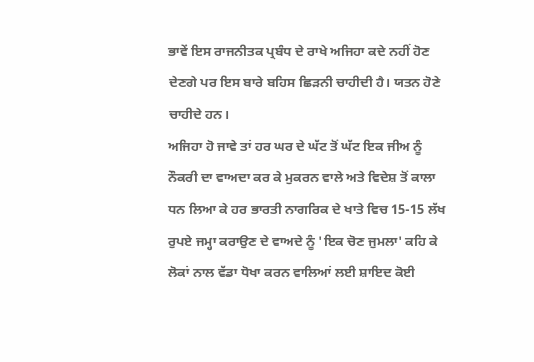ਭਾਵੇਂ ਇਸ ਰਾਜਨੀਤਕ ਪ੍ਰਬੰਧ ਦੇ ਰਾਖੇ ਅਜਿਹਾ ਕਦੇ ਨਹੀਂ ਹੋਣ ਦੇਣਗੇ ਪਰ ਇਸ ਬਾਰੇ ਬਹਿਸ ਛਿੜਨੀ ਚਾਹੀਦੀ ਹੈ। ਯਤਨ ਹੋਣੇ ਚਾਹੀਦੇ ਹਨ।
ਅਜਿਹਾ ਹੋ ਜਾਵੇ ਤਾਂ ਹਰ ਘਰ ਦੇ ਘੱਟ ਤੋਂ ਘੱਟ ਇਕ ਜੀਅ ਨੂੰ ਨੌਕਰੀ ਦਾ ਵਾਅਦਾ ਕਰ ਕੇ ਮੁਕਰਨ ਵਾਲੇ ਅਤੇ ਵਿਦੇਸ਼ ਤੋਂ ਕਾਲਾ ਧਨ ਲਿਆ ਕੇ ਹਰ ਭਾਰਤੀ ਨਾਗਰਿਕ ਦੇ ਖਾਤੇ ਵਿਚ 15-15 ਲੱਖ ਰੁਪਏ ਜਮ੍ਹਾ ਕਰਾਉਣ ਦੇ ਵਾਅਦੇ ਨੂੰ 'ਇਕ ਚੋਣ ਜੁਮਲਾ' ਕਹਿ ਕੇ ਲੋਕਾਂ ਨਾਲ ਵੱਡਾ ਧੋਖਾ ਕਰਨ ਵਾਲਿਆਂ ਲਈ ਸ਼ਾਇਦ ਕੋਈ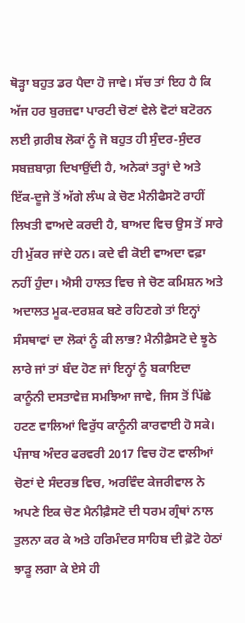ਥੋੜ੍ਹਾ ਬਹੁਤ ਡਰ ਪੈਦਾ ਹੋ ਜਾਵੇ। ਸੱਚ ਤਾਂ ਇਹ ਹੈ ਕਿ ਅੱਜ ਹਰ ਬੁਰਜ਼ਵਾ ਪਾਰਟੀ ਚੋਣਾਂ ਵੇਲੇ ਵੋਟਾਂ ਬਟੋਰਨ ਲਈ ਗ਼ਰੀਬ ਲੋਕਾਂ ਨੂੰ ਜੋ ਬਹੁਤ ਹੀ ਸੁੰਦਰ-ਸੁੰਦਰ ਸਬਜ਼ਬਾਗ਼ ਦਿਖਾਉਂਦੀ ਹੈ, ਅਨੇਕਾਂ ਤਰ੍ਹਾਂ ਦੇ ਅਤੇ ਇੱਕ-ਦੂਜੇ ਤੋਂ ਅੱਗੇ ਲੰਘ ਕੇ ਚੋਣ ਮੈਨੀਫੈਸਟੋ ਰਾਹੀਂ ਲਿਖਤੀ ਵਾਅਦੇ ਕਰਦੀ ਹੈ, ਬਾਅਦ ਵਿਚ ਉਸ ਤੋਂ ਸਾਰੇ ਹੀ ਮੁੱਕਰ ਜਾਂਦੇ ਹਨ। ਕਦੇ ਵੀ ਕੋਈ ਵਾਅਦਾ ਵਫ਼ਾ ਨਹੀਂ ਹੁੰਦਾ। ਐਸੀ ਹਾਲਤ ਵਿਚ ਜੇ ਚੋਣ ਕਮਿਸ਼ਨ ਅਤੇ ਅਦਾਲਤ ਮੂਕ-ਦਰਸ਼ਕ ਬਣੇ ਰਹਿਣਗੇ ਤਾਂ ਇਨ੍ਹਾਂ ਸੰਸਥਾਵਾਂ ਦਾ ਲੋਕਾਂ ਨੂੰ ਕੀ ਲਾਭ? ਮੈਨੀਫ਼ੈਸਟੋ ਦੇ ਝੂਠੇ ਲਾਰੇ ਜਾਂ ਤਾਂ ਬੰਦ ਹੋਣ ਜਾਂ ਇਨ੍ਹਾਂ ਨੂੰ ਬਕਾਇਦਾ ਕਾਨੂੰਨੀ ਦਸਤਾਵੇਜ਼ ਸਮਝਿਆ ਜਾਵੇ, ਜਿਸ ਤੋਂ ਪਿੱਛੇ ਹਟਣ ਵਾਲਿਆਂ ਵਿਰੁੱਧ ਕਾਨੂੰਨੀ ਕਾਰਵਾਈ ਹੋ ਸਕੇ।
ਪੰਜਾਬ ਅੰਦਰ ਫਰਵਰੀ 2017 ਵਿਚ ਹੋਣ ਵਾਲੀਆਂ ਚੋਣਾਂ ਦੇ ਸੰਦਰਭ ਵਿਚ, ਅਰਵਿੰਦ ਕੇਜਰੀਵਾਲ ਨੇ ਅਪਣੇ ਇਕ ਚੋਣ ਮੈਨੀਫ਼ੈਸਟੋ ਦੀ ਧਰਮ ਗ੍ਰੰਥਾਂ ਨਾਲ ਤੁਲਨਾ ਕਰ ਕੇ ਅਤੇ ਹਰਿਮੰਦਰ ਸਾਹਿਬ ਦੀ ਫ਼ੋਟੋ ਹੇਠਾਂ ਝਾੜੂ ਲਗਾ ਕੇ ਏਸੇ ਹੀ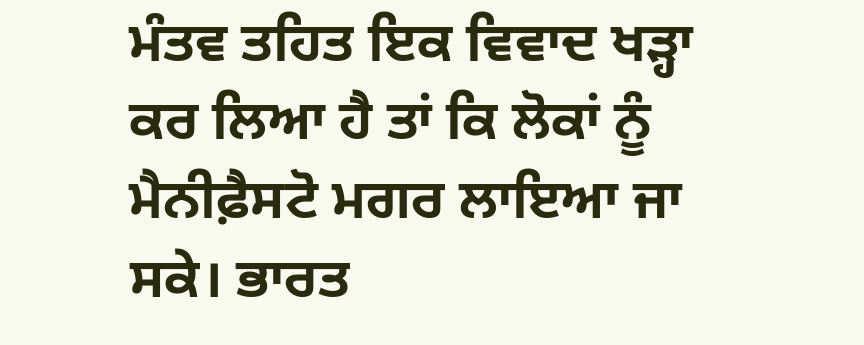ਮੰਤਵ ਤਹਿਤ ਇਕ ਵਿਵਾਦ ਖੜ੍ਹਾ ਕਰ ਲਿਆ ਹੈ ਤਾਂ ਕਿ ਲੋਕਾਂ ਨੂੰ ਮੈਨੀਫ਼ੈਸਟੋ ਮਗਰ ਲਾਇਆ ਜਾ ਸਕੇ। ਭਾਰਤ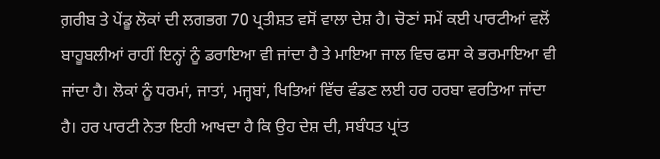ਗ਼ਰੀਬ ਤੇ ਪੇਂਡੂ ਲੋਕਾਂ ਦੀ ਲਗਭਗ 70 ਪ੍ਰਤੀਸ਼ਤ ਵਸੋਂ ਵਾਲਾ ਦੇਸ਼ ਹੈ। ਚੋਣਾਂ ਸਮੇਂ ਕਈ ਪਾਰਟੀਆਂ ਵਲੋਂ ਬਾਹੂਬਲੀਆਂ ਰਾਹੀਂ ਇਨ੍ਹਾਂ ਨੂੰ ਡਰਾਇਆ ਵੀ ਜਾਂਦਾ ਹੈ ਤੇ ਮਾਇਆ ਜਾਲ ਵਿਚ ਫਸਾ ਕੇ ਭਰਮਾਇਆ ਵੀ ਜਾਂਦਾ ਹੈ। ਲੋਕਾਂ ਨੂੰ ਧਰਮਾਂ, ਜਾਤਾਂ, ਮਜ੍ਹਬਾਂ, ਖਿਤਿਆਂ ਵਿੱਚ ਵੰਡਣ ਲਈ ਹਰ ਹਰਬਾ ਵਰਤਿਆ ਜਾਂਦਾ ਹੈ। ਹਰ ਪਾਰਟੀ ਨੇਤਾ ਇਹੀ ਆਖਦਾ ਹੈ ਕਿ ਉਹ ਦੇਸ਼ ਦੀ, ਸਬੰਧਤ ਪ੍ਰਾਂਤ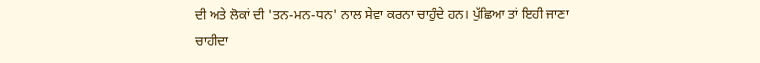ਦੀ ਅਤੇ ਲੋਕਾਂ ਦੀ 'ਤਨ-ਮਨ-ਧਨ' ਨਾਲ ਸੇਵਾ ਕਰਨਾ ਚਾਹੁੰਦੇ ਹਨ। ਪੁੱਛਿਆ ਤਾਂ ਇਹੀ ਜਾਣਾ ਚਾਹੀਦਾ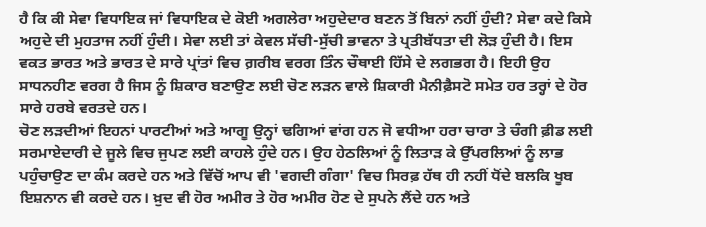ਹੈ ਕਿ ਕੀ ਸੇਵਾ ਵਿਧਾਇਕ ਜਾਂ ਵਿਧਾਇਕ ਦੇ ਕੋਈ ਅਗਲੇਰਾ ਅਹੁਦੇਦਾਰ ਬਣਨ ਤੋਂ ਬਿਨਾਂ ਨਹੀਂ ਹੁੰਦੀ? ਸੇਵਾ ਕਦੇ ਕਿਸੇ ਅਹੁਦੇ ਦੀ ਮੁਹਤਾਜ ਨਹੀਂ ਹੁੰਦੀ। ਸੇਵਾ ਲਈ ਤਾਂ ਕੇਵਲ ਸੱਚੀ-ਸੁੱਚੀ ਭਾਵਨਾ ਤੇ ਪ੍ਰਤੀਬੱਧਤਾ ਦੀ ਲੋੜ ਹੁੰਦੀ ਹੈ। ਇਸ ਵਕਤ ਭਾਰਤ ਅਤੇ ਭਾਰਤ ਦੇ ਸਾਰੇ ਪ੍ਰਾਂਤਾਂ ਵਿਚ ਗ਼ਰੀਬ ਵਰਗ ਤਿੰਨ ਚੌਥਾਈ ਹਿੱਸੇ ਦੇ ਲਗਭਗ ਹੈ। ਇਹੀ ਉਹ ਸਾਧਨਹੀਣ ਵਰਗ ਹੈ ਜਿਸ ਨੂੰ ਸ਼ਿਕਾਰ ਬਣਾਉਣ ਲਈ ਚੋਣ ਲੜਨ ਵਾਲੇ ਸ਼ਿਕਾਰੀ ਮੈਨੀਫ਼ੈਸਟੋ ਸਮੇਤ ਹਰ ਤਰ੍ਹਾਂ ਦੇ ਹੋਰ ਸਾਰੇ ਹਰਬੇ ਵਰਤਦੇ ਹਨ।
ਚੋਣ ਲੜਦੀਆਂ ਇਹਨਾਂ ਪਾਰਟੀਆਂ ਅਤੇ ਆਗੂ ਉਨ੍ਹਾਂ ਢਗਿਆਂ ਵਾਂਗ ਹਨ ਜੋ ਵਧੀਆ ਹਰਾ ਚਾਰਾ ਤੇ ਚੰਗੀ ਫ਼ੀਡ ਲਈ ਸਰਮਾਏਦਾਰੀ ਦੇ ਜੂਲੇ ਵਿਚ ਜੁਪਣ ਲਈ ਕਾਹਲੇ ਹੁੰਦੇ ਹਨ। ਉਹ ਹੇਠਲਿਆਂ ਨੂੰ ਲਿਤਾੜ ਕੇ ਉੱਪਰਲਿਆਂ ਨੂੰ ਲਾਭ ਪਹੁੰਚਾਉਣ ਦਾ ਕੰਮ ਕਰਦੇ ਹਨ ਅਤੇ ਵਿੱਚੋਂ ਆਪ ਵੀ 'ਵਗਦੀ ਗੰਗਾ' ਵਿਚ ਸਿਰਫ਼ ਹੱਥ ਹੀ ਨਹੀਂ ਧੋਂਦੇ ਬਲਕਿ ਖੂਬ ਇਸ਼ਨਾਨ ਵੀ ਕਰਦੇ ਹਨ। ਖ਼ੁਦ ਵੀ ਹੋਰ ਅਮੀਰ ਤੇ ਹੋਰ ਅਮੀਰ ਹੋਣ ਦੇ ਸੁਪਨੇ ਲੈਂਦੇ ਹਨ ਅਤੇ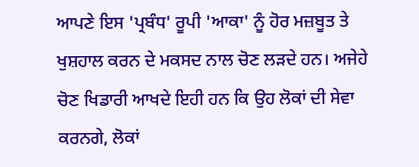ਆਪਣੇ ਇਸ 'ਪ੍ਰਬੰਧ' ਰੂਪੀ 'ਆਕਾ' ਨੂੰ ਹੋਰ ਮਜ਼ਬੂਤ ਤੇ ਖੁਸ਼ਹਾਲ ਕਰਨ ਦੇ ਮਕਸਦ ਨਾਲ ਚੋਣ ਲੜਦੇ ਹਨ। ਅਜੇਹੇ ਚੋਣ ਖਿਡਾਰੀ ਆਖਦੇ ਇਹੀ ਹਨ ਕਿ ਉਹ ਲੋਕਾਂ ਦੀ ਸੇਵਾ ਕਰਨਗੇ, ਲੋਕਾਂ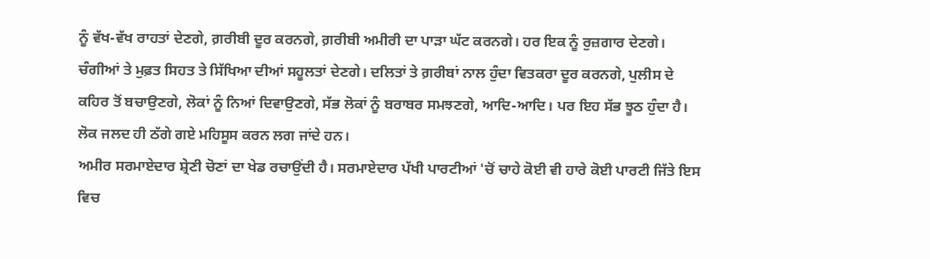ਨੂੰ ਵੱਖ-ਵੱਖ ਰਾਹਤਾਂ ਦੇਣਗੇ, ਗ਼ਰੀਬੀ ਦੂਰ ਕਰਨਗੇ, ਗ਼ਰੀਬੀ ਅਮੀਰੀ ਦਾ ਪਾੜਾ ਘੱਟ ਕਰਨਗੇ। ਹਰ ਇਕ ਨੂੰ ਰੁਜ਼ਗਾਰ ਦੇਣਗੇ। ਚੰਗੀਆਂ ਤੇ ਮੁਫ਼ਤ ਸਿਹਤ ਤੇ ਸਿੱਖਿਆ ਦੀਆਂ ਸਹੂਲਤਾਂ ਦੇਣਗੇ। ਦਲਿਤਾਂ ਤੇ ਗ਼ਰੀਬਾਂ ਨਾਲ ਹੁੰਦਾ ਵਿਤਕਰਾ ਦੂਰ ਕਰਨਗੇ, ਪੁਲੀਸ ਦੇ ਕਹਿਰ ਤੋਂ ਬਚਾਉਣਗੇ, ਲੋਕਾਂ ਨੂੰ ਨਿਆਂ ਦਿਵਾਉਣਗੇ, ਸੱਭ ਲੋਕਾਂ ਨੂੰ ਬਰਾਬਰ ਸਮਝਣਗੇ, ਆਦਿ-ਆਦਿ। ਪਰ ਇਹ ਸੱਭ ਝੂਠ ਹੁੰਦਾ ਹੈ। ਲੋਕ ਜਲਦ ਹੀ ਠੱਗੇ ਗਏ ਮਹਿਸੂਸ ਕਰਨ ਲਗ ਜਾਂਦੇ ਹਨ।
ਅਮੀਰ ਸਰਮਾਏਦਾਰ ਸ਼੍ਰੇਣੀ ਚੋਣਾਂ ਦਾ ਖੇਡ ਰਚਾਉਂਦੀ ਹੈ। ਸਰਮਾਏਦਾਰ ਪੱਖੀ ਪਾਰਟੀਆਂ 'ਚੋਂ ਚਾਹੇ ਕੋਈ ਵੀ ਹਾਰੇ ਕੋਈ ਪਾਰਟੀ ਜਿੱਤੇ ਇਸ ਵਿਚ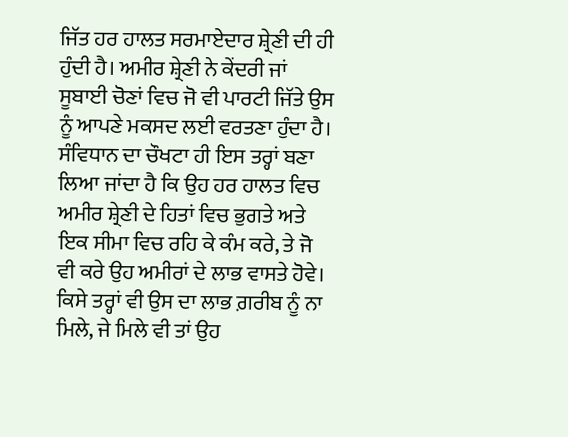ਜਿੱਤ ਹਰ ਹਾਲਤ ਸਰਮਾਏਦਾਰ ਸ਼੍ਰੇਣੀ ਦੀ ਹੀ ਹੁੰਦੀ ਹੈ। ਅਮੀਰ ਸ਼੍ਰੇਣੀ ਨੇ ਕੇਂਦਰੀ ਜਾਂ ਸੂਬਾਈ ਚੋਣਾਂ ਵਿਚ ਜੋ ਵੀ ਪਾਰਟੀ ਜਿੱਤੇ ਉਸ ਨੂੰ ਆਪਣੇ ਮਕਸਦ ਲਈ ਵਰਤਣਾ ਹੁੰਦਾ ਹੈ। ਸੰਵਿਧਾਨ ਦਾ ਚੌਖਟਾ ਹੀ ਇਸ ਤਰ੍ਹਾਂ ਬਣਾ ਲਿਆ ਜਾਂਦਾ ਹੈ ਕਿ ਉਹ ਹਰ ਹਾਲਤ ਵਿਚ ਅਮੀਰ ਸ਼੍ਰੇਣੀ ਦੇ ਹਿਤਾਂ ਵਿਚ ਭੁਗਤੇ ਅਤੇ ਇਕ ਸੀਮਾ ਵਿਚ ਰਹਿ ਕੇ ਕੰਮ ਕਰੇ, ਤੇ ਜੋ ਵੀ ਕਰੇ ਉਹ ਅਮੀਰਾਂ ਦੇ ਲਾਭ ਵਾਸਤੇ ਹੋਵੇ। ਕਿਸੇ ਤਰ੍ਹਾਂ ਵੀ ਉਸ ਦਾ ਲਾਭ ਗ਼ਰੀਬ ਨੂੰ ਨਾ ਮਿਲੇ, ਜੇ ਮਿਲੇ ਵੀ ਤਾਂ ਉਹ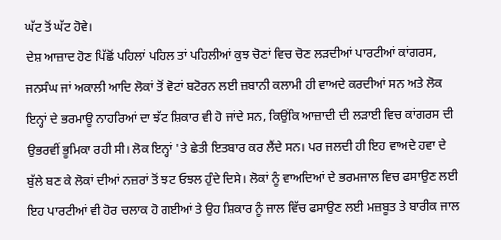ਘੱਟ ਤੋਂ ਘੱਟ ਹੋਵੇ।
ਦੇਸ਼ ਆਜ਼ਾਦ ਹੋਣ ਪਿੱਛੋਂ ਪਹਿਲਾਂ ਪਹਿਲ ਤਾਂ ਪਹਿਲੀਆਂ ਕੁਝ ਚੋਣਾਂ ਵਿਚ ਚੋਣ ਲੜਦੀਆਂ ਪਾਰਟੀਆਂ ਕਾਂਗਰਸ, ਜਨਸੰਘ ਜਾਂ ਅਕਾਲੀ ਆਦਿ ਲੋਕਾਂ ਤੋਂ ਵੋਟਾਂ ਬਟੋਰਨ ਲਈ ਜ਼ਬਾਨੀ ਕਲਾਮੀ ਹੀ ਵਾਅਦੇ ਕਰਦੀਆਂ ਸਨ ਅਤੇ ਲੋਕ ਇਨ੍ਹਾਂ ਦੇ ਭਰਮਾਊ ਨਾਹਰਿਆਂ ਦਾ ਝੱਟ ਸ਼ਿਕਾਰ ਵੀ ਹੋ ਜਾਂਦੇ ਸਨ, ਕਿਉਂਕਿ ਆਜ਼ਾਦੀ ਦੀ ਲੜਾਈ ਵਿਚ ਕਾਂਗਰਸ ਦੀ ਉਭਰਵੀਂ ਭੂਮਿਕਾ ਰਹੀ ਸੀ। ਲੋਕ ਇਨ੍ਹਾਂ 'ਤੇ ਛੇਤੀ ਇਤਬਾਰ ਕਰ ਲੈਂਦੇ ਸਨ। ਪਰ ਜਲਦੀ ਹੀ ਇਹ ਵਾਅਦੇ ਹਵਾ ਦੇ ਬੁੱਲੇ ਬਣ ਕੇ ਲੋਕਾਂ ਦੀਆਂ ਨਜ਼ਰਾਂ ਤੋਂ ਝਟ ਓਝਲ ਹੁੰਦੇ ਦਿਸੇ। ਲੋਕਾਂ ਨੂੰ ਵਾਅਦਿਆਂ ਦੇ ਭਰਮਜਾਲ ਵਿਚ ਫਸਾਉਣ ਲਈ ਇਹ ਪਾਰਟੀਆਂ ਵੀ ਹੋਰ ਚਲਾਕ ਹੋ ਗਈਆਂ ਤੇ ਉਹ ਸ਼ਿਕਾਰ ਨੂੰ ਜਾਲ ਵਿੱਚ ਫਸਾਉਣ ਲਈ ਮਜ਼ਬੂਤ ਤੇ ਬਾਰੀਕ ਜਾਲ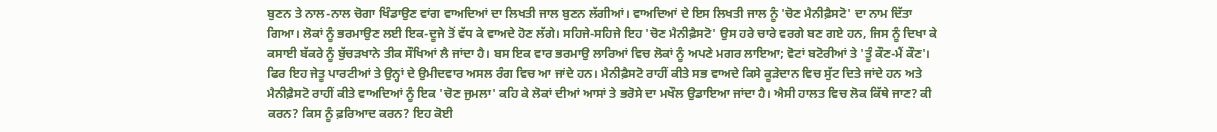ਬੁਣਨ ਤੇ ਨਾਲ-ਨਾਲ ਚੋਗਾ ਖਿੰਡਾਉਣ ਵਾਂਗ ਵਾਅਦਿਆਂ ਦਾ ਲਿਖਤੀ ਜਾਲ ਬੁਣਨ ਲੱਗੀਆਂ। ਵਾਅਦਿਆਂ ਦੇ ਇਸ ਲਿਖਤੀ ਜਾਲ ਨੂੰ 'ਚੋਣ ਮੈਨੀਫ਼ੈਸਟੋ' ਦਾ ਨਾਮ ਦਿੱਤਾ ਗਿਆ। ਲੋਕਾਂ ਨੂੰ ਭਰਮਾਉਣ ਲਈ ਇਕ-ਦੂਜੇ ਤੋਂ ਵੱਧ ਕੇ ਵਾਅਦੇ ਹੋਣ ਲੱਗੇ। ਸਹਿਜੇ-ਸਹਿਜੇ ਇਹ 'ਚੋਣ ਮੈਨੀਫ਼ੈਸਟੋ' ਉਸ ਹਰੇ ਚਾਰੇ ਵਰਗੇ ਬਣ ਗਏ ਹਨ, ਜਿਸ ਨੂੰ ਦਿਖਾ ਕੇ ਕਸਾਈ ਬੱਕਰੇ ਨੂੰ ਬੁੱਚੜਖਾਨੇ ਤੀਕ ਸੌਖਿਆਂ ਲੈ ਜਾਂਦਾ ਹੈ। ਬਸ ਇਕ ਵਾਰ ਭਰਮਾਉ ਲਾਰਿਆਂ ਵਿਚ ਲੋਕਾਂ ਨੂੰ ਅਪਣੇ ਮਗਰ ਲਾਇਆ; ਵੋਟਾਂ ਬਟੋਰੀਆਂ ਤੇ 'ਤੂੰ ਕੌਣ-ਮੈਂ ਕੌਣ'। ਫਿਰ ਇਹ ਜੇਤੂ ਪਾਰਟੀਆਂ ਤੇ ਉਨ੍ਹਾਂ ਦੇ ਉਮੀਦਵਾਰ ਅਸਲ ਰੰਗ ਵਿਚ ਆ ਜਾਂਦੇ ਹਨ। ਮੈਨੀਫ਼ੈਸਟੋ ਰਾਹੀਂ ਕੀਤੇ ਸਭ ਵਾਅਦੇ ਕਿਸੇ ਕੂੜੇਦਾਨ ਵਿਚ ਸੁੱਟ ਦਿਤੇ ਜਾਂਦੇ ਹਨ ਅਤੇ ਮੈਨੀਫ਼ੈਸਟੋ ਰਾਹੀਂ ਕੀਤੇ ਵਾਅਦਿਆਂ ਨੂੰ ਇਕ 'ਚੋਣ ਜੁਮਲਾ' ਕਹਿ ਕੇ ਲੋਕਾਂ ਦੀਆਂ ਆਸਾਂ ਤੇ ਭਰੋਸੇ ਦਾ ਮਖੌਲ ਉਡਾਇਆ ਜਾਂਦਾ ਹੈ। ਐਸੀ ਹਾਲਤ ਵਿਚ ਲੋਕ ਕਿੱਥੇ ਜਾਣ? ਕੀ ਕਰਨ? ਕਿਸ ਨੂੰ ਫ਼ਰਿਆਦ ਕਰਨ? ਇਹ ਕੋਈ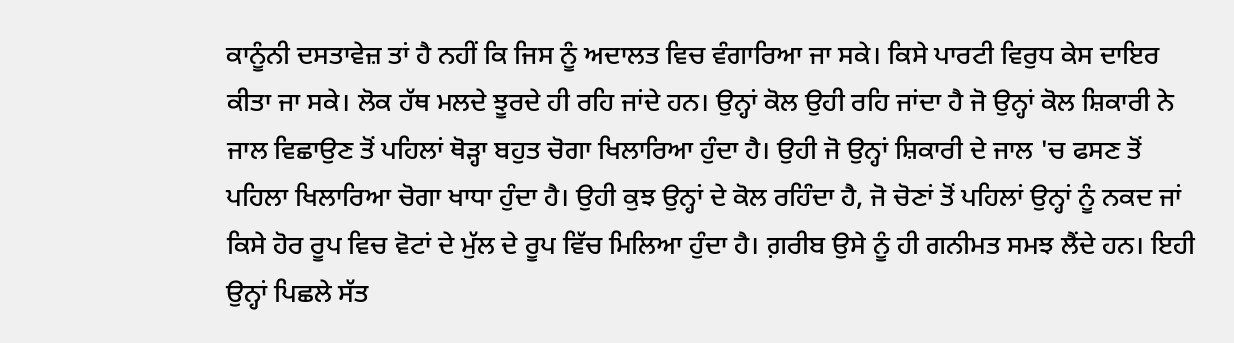ਕਾਨੂੰਨੀ ਦਸਤਾਵੇਜ਼ ਤਾਂ ਹੈ ਨਹੀਂ ਕਿ ਜਿਸ ਨੂੰ ਅਦਾਲਤ ਵਿਚ ਵੰਗਾਰਿਆ ਜਾ ਸਕੇ। ਕਿਸੇ ਪਾਰਟੀ ਵਿਰੁਧ ਕੇਸ ਦਾਇਰ ਕੀਤਾ ਜਾ ਸਕੇ। ਲੋਕ ਹੱਥ ਮਲਦੇ ਝੂਰਦੇ ਹੀ ਰਹਿ ਜਾਂਦੇ ਹਨ। ਉਨ੍ਹਾਂ ਕੋਲ ਉਹੀ ਰਹਿ ਜਾਂਦਾ ਹੈ ਜੋ ਉਨ੍ਹਾਂ ਕੋਲ ਸ਼ਿਕਾਰੀ ਨੇ ਜਾਲ ਵਿਛਾਉਣ ਤੋਂ ਪਹਿਲਾਂ ਥੋੜ੍ਹਾ ਬਹੁਤ ਚੋਗਾ ਖਿਲਾਰਿਆ ਹੁੰਦਾ ਹੈ। ਉਹੀ ਜੋ ਉਨ੍ਹਾਂ ਸ਼ਿਕਾਰੀ ਦੇ ਜਾਲ 'ਚ ਫਸਣ ਤੋਂ ਪਹਿਲਾ ਖਿਲਾਰਿਆ ਚੋਗਾ ਖਾਧਾ ਹੁੰਦਾ ਹੈ। ਉਹੀ ਕੁਝ ਉਨ੍ਹਾਂ ਦੇ ਕੋਲ ਰਹਿੰਦਾ ਹੈ, ਜੋ ਚੋਣਾਂ ਤੋਂ ਪਹਿਲਾਂ ਉਨ੍ਹਾਂ ਨੂੰ ਨਕਦ ਜਾਂ ਕਿਸੇ ਹੋਰ ਰੂਪ ਵਿਚ ਵੋਟਾਂ ਦੇ ਮੁੱਲ ਦੇ ਰੂਪ ਵਿੱਚ ਮਿਲਿਆ ਹੁੰਦਾ ਹੈ। ਗ਼ਰੀਬ ਉਸੇ ਨੂੰ ਹੀ ਗਨੀਮਤ ਸਮਝ ਲੈਂਦੇ ਹਨ। ਇਹੀ ਉਨ੍ਹਾਂ ਪਿਛਲੇ ਸੱਤ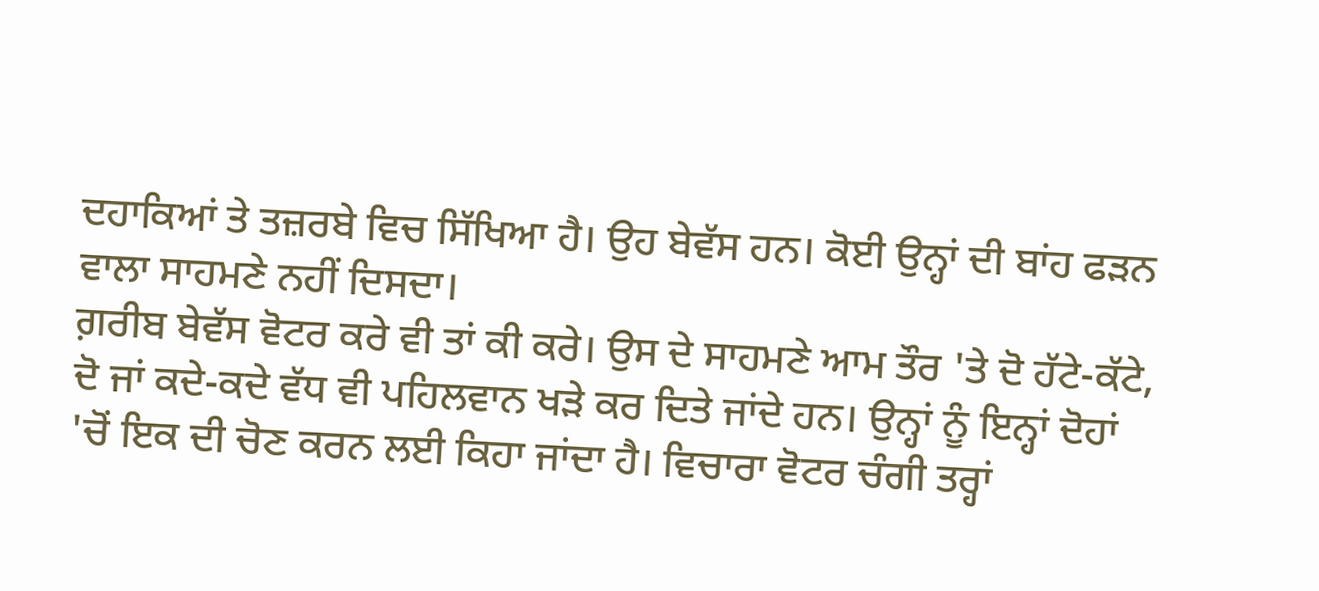ਦਹਾਕਿਆਂ ਤੇ ਤਜ਼ਰਬੇ ਵਿਚ ਸਿੱਖਿਆ ਹੈ। ਉਹ ਬੇਵੱਸ ਹਨ। ਕੋਈ ਉਨ੍ਹਾਂ ਦੀ ਬਾਂਹ ਫੜਨ ਵਾਲਾ ਸਾਹਮਣੇ ਨਹੀਂ ਦਿਸਦਾ।
ਗ਼ਰੀਬ ਬੇਵੱਸ ਵੋਟਰ ਕਰੇ ਵੀ ਤਾਂ ਕੀ ਕਰੇ। ਉਸ ਦੇ ਸਾਹਮਣੇ ਆਮ ਤੌਰ 'ਤੇ ਦੋ ਹੱਟੇ-ਕੱਟੇ, ਦੋ ਜਾਂ ਕਦੇ-ਕਦੇ ਵੱਧ ਵੀ ਪਹਿਲਵਾਨ ਖੜੇ ਕਰ ਦਿਤੇ ਜਾਂਦੇ ਹਨ। ਉਨ੍ਹਾਂ ਨੂੰ ਇਨ੍ਹਾਂ ਦੋਹਾਂ 'ਚੋਂ ਇਕ ਦੀ ਚੋਣ ਕਰਨ ਲਈ ਕਿਹਾ ਜਾਂਦਾ ਹੈ। ਵਿਚਾਰਾ ਵੋਟਰ ਚੰਗੀ ਤਰ੍ਹਾਂ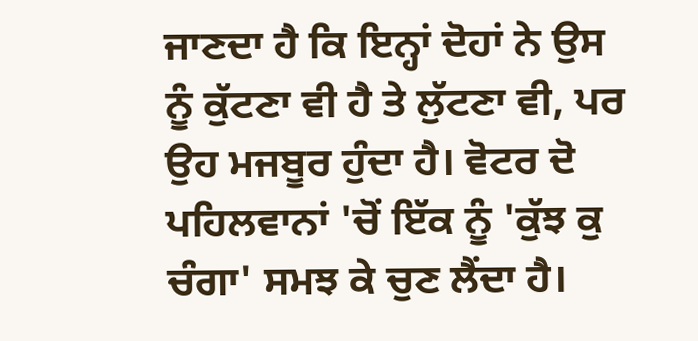ਜਾਣਦਾ ਹੈ ਕਿ ਇਨ੍ਹਾਂ ਦੋਹਾਂ ਨੇ ਉਸ ਨੂੰ ਕੁੱਟਣਾ ਵੀ ਹੈ ਤੇ ਲੁੱਟਣਾ ਵੀ, ਪਰ ਉਹ ਮਜਬੂਰ ਹੁੰਦਾ ਹੈ। ਵੋਟਰ ਦੋ ਪਹਿਲਵਾਨਾਂ 'ਚੋਂ ਇੱਕ ਨੂੰ 'ਕੁੱਝ ਕੁ ਚੰਗਾ' ਸਮਝ ਕੇ ਚੁਣ ਲੈਂਦਾ ਹੈ।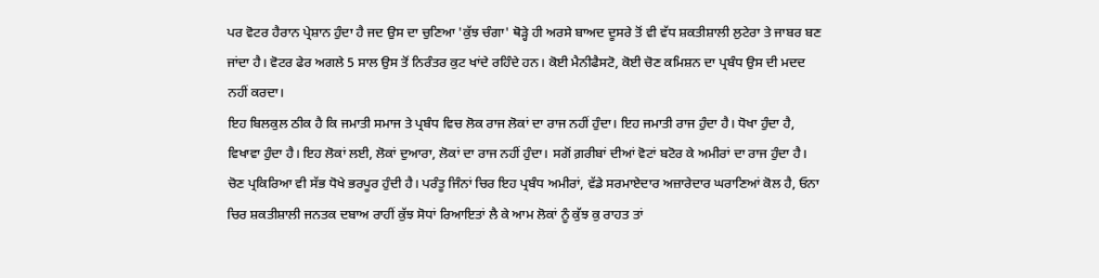ਪਰ ਵੋਟਰ ਹੈਰਾਨ ਪ੍ਰੇਸ਼ਾਨ ਹੁੰਦਾ ਹੈ ਜਦ ਉਸ ਦਾ ਚੁਣਿਆ 'ਕੁੱਝ ਚੰਗਾ' ਥੋੜ੍ਹੇ ਹੀ ਅਰਸੇ ਬਾਅਦ ਦੂਸਰੇ ਤੋਂ ਵੀ ਵੱਧ ਸ਼ਕਤੀਸ਼ਾਲੀ ਲੁਟੇਰਾ ਤੇ ਜਾਬਰ ਬਣ ਜਾਂਦਾ ਹੈ। ਵੋਟਰ ਫੇਰ ਅਗਲੇ 5 ਸਾਲ ਉਸ ਤੋਂ ਨਿਰੰਤਰ ਕੁਟ ਖਾਂਦੇ ਰਹਿੰਦੇ ਹਨ। ਕੋਈ ਮੈਨੀਫੈਸਟੋ, ਕੋਈ ਚੋਣ ਕਮਿਸ਼ਨ ਦਾ ਪ੍ਰਬੰਧ ਉਸ ਦੀ ਮਦਦ ਨਹੀਂ ਕਰਦਾ।
ਇਹ ਬਿਲਕੁਲ ਠੀਕ ਹੈ ਕਿ ਜਮਾਤੀ ਸਮਾਜ ਤੇ ਪ੍ਰਬੰਧ ਵਿਚ ਲੋਕ ਰਾਜ ਲੋਕਾਂ ਦਾ ਰਾਜ ਨਹੀਂ ਹੁੰਦਾ। ਇਹ ਜਮਾਤੀ ਰਾਜ ਹੁੰਦਾ ਹੈ। ਧੋਖਾ ਹੁੰਦਾ ਹੈ, ਵਿਖਾਵਾ ਹੁੰਦਾ ਹੈ। ਇਹ ਲੋਕਾਂ ਲਈ, ਲੋਕਾਂ ਦੁਆਰਾ, ਲੋਕਾਂ ਦਾ ਰਾਜ ਨਹੀਂ ਹੁੰਦਾ। ਸਗੋਂ ਗ਼ਰੀਬਾਂ ਦੀਆਂ ਵੋਟਾਂ ਬਟੋਰ ਕੇ ਅਮੀਰਾਂ ਦਾ ਰਾਜ ਹੁੰਦਾ ਹੈ। ਚੋਣ ਪ੍ਰਕਿਰਿਆ ਵੀ ਸੱਭ ਧੋਖੇ ਭਰਪੂਰ ਹੁੰਦੀ ਹੈ। ਪਰੰਤੂ ਜਿੰਨਾਂ ਚਿਰ ਇਹ ਪ੍ਰਬੰਧ ਅਮੀਰਾਂ, ਵੱਡੇ ਸਰਮਾਏਦਾਰ ਅਜ਼ਾਰੇਦਾਰ ਘਰਾਣਿਆਂ ਕੋਲ ਹੈ, ਓਨਾ ਚਿਰ ਸ਼ਕਤੀਸ਼ਾਲੀ ਜਨਤਕ ਦਬਾਅ ਰਾਹੀਂ ਕੁੱਝ ਸੋਧਾਂ ਰਿਆਇਤਾਂ ਲੈ ਕੇ ਆਮ ਲੋਕਾਂ ਨੂੰ ਕੁੱਝ ਕੁ ਰਾਹਤ ਤਾਂ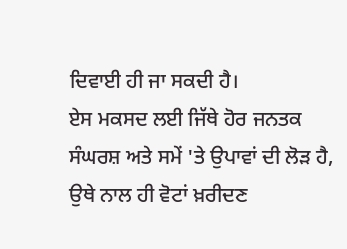ਦਿਵਾਈ ਹੀ ਜਾ ਸਕਦੀ ਹੈ।
ਏਸ ਮਕਸਦ ਲਈ ਜਿੱਥੇ ਹੋਰ ਜਨਤਕ ਸੰਘਰਸ਼ ਅਤੇ ਸਮੇਂ 'ਤੇ ਉਪਾਵਾਂ ਦੀ ਲੋੜ ਹੈ, ਉਥੇ ਨਾਲ ਹੀ ਵੋਟਾਂ ਖ਼ਰੀਦਣ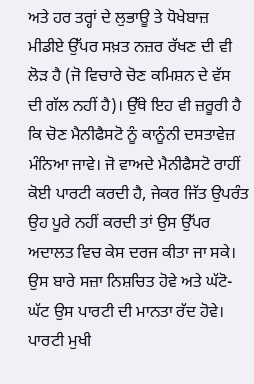ਅਤੇ ਹਰ ਤਰ੍ਹਾਂ ਦੇ ਲੁਭਾਊ ਤੇ ਧੋਖੇਬਾਜ਼ ਮੀਡੀਏ ਉੱਪਰ ਸਖ਼ਤ ਨਜ਼ਰ ਰੱਖਣ ਦੀ ਵੀ ਲੋੜ ਹੈ (ਜੋ ਵਿਚਾਰੇ ਚੋਣ ਕਮਿਸ਼ਨ ਦੇ ਵੱਸ ਦੀ ਗੱਲ ਨਹੀਂ ਹੈ)। ਉੱਥੇ ਇਹ ਵੀ ਜ਼ਰੂਰੀ ਹੈ ਕਿ ਚੋਣ ਮੈਨੀਫੈਸਟੋ ਨੂੰ ਕਾਨੂੰਨੀ ਦਸਤਾਵੇਜ਼ ਮੰਨਿਆ ਜਾਵੇ। ਜੋ ਵਾਅਦੇ ਮੈਨੀਫੈਸਟੋ ਰਾਹੀਂ ਕੋਈ ਪਾਰਟੀ ਕਰਦੀ ਹੈ, ਜੇਕਰ ਜਿੱਤ ਉਪਰੰਤ ਉਹ ਪੂਰੇ ਨਹੀਂ ਕਰਦੀ ਤਾਂ ਉਸ ਉੱਪਰ ਅਦਾਲਤ ਵਿਚ ਕੇਸ ਦਰਜ ਕੀਤਾ ਜਾ ਸਕੇ। ਉਸ ਬਾਰੇ ਸਜ਼ਾ ਨਿਸ਼ਚਿਤ ਹੋਵੇ ਅਤੇ ਘੱਟੋ-ਘੱਟ ਉਸ ਪਾਰਟੀ ਦੀ ਮਾਨਤਾ ਰੱਦ ਹੋਵੇ। ਪਾਰਟੀ ਮੁਖੀ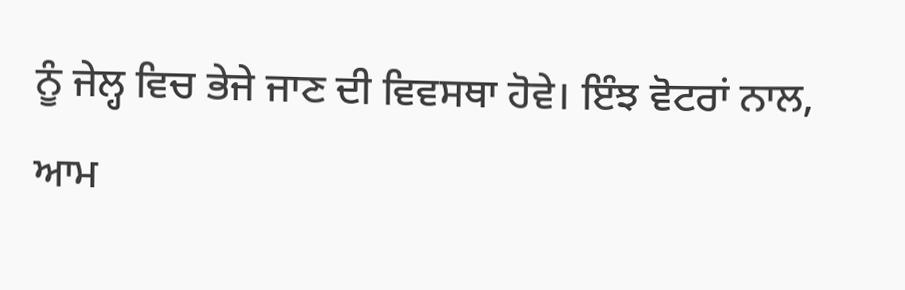ਨੂੰ ਜੇਲ੍ਹ ਵਿਚ ਭੇਜੇ ਜਾਣ ਦੀ ਵਿਵਸਥਾ ਹੋਵੇ। ਇੰਝ ਵੋਟਰਾਂ ਨਾਲ, ਆਮ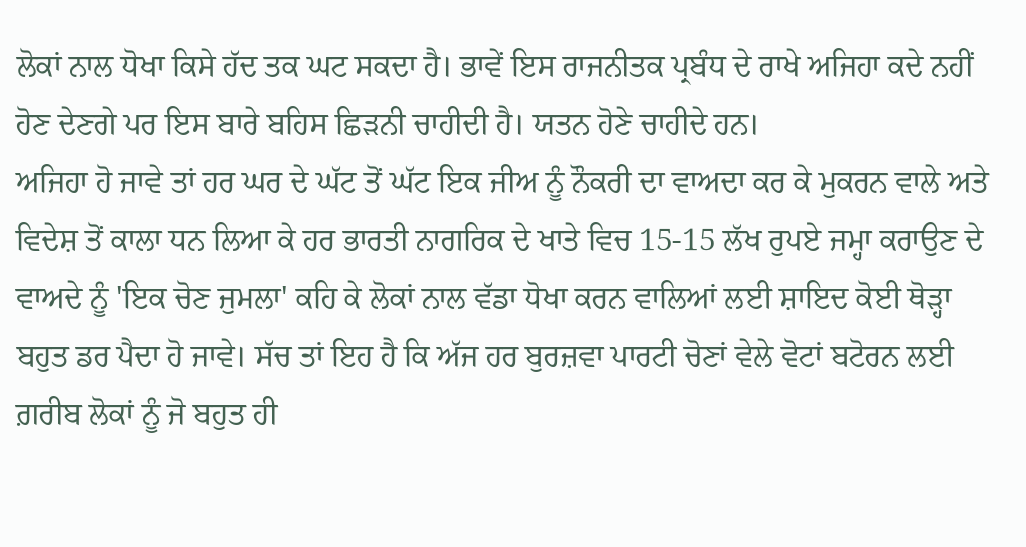ਲੋਕਾਂ ਨਾਲ ਧੋਖਾ ਕਿਸੇ ਹੱਦ ਤਕ ਘਟ ਸਕਦਾ ਹੈ। ਭਾਵੇਂ ਇਸ ਰਾਜਨੀਤਕ ਪ੍ਰਬੰਧ ਦੇ ਰਾਖੇ ਅਜਿਹਾ ਕਦੇ ਨਹੀਂ ਹੋਣ ਦੇਣਗੇ ਪਰ ਇਸ ਬਾਰੇ ਬਹਿਸ ਛਿੜਨੀ ਚਾਹੀਦੀ ਹੈ। ਯਤਨ ਹੋਣੇ ਚਾਹੀਦੇ ਹਨ।
ਅਜਿਹਾ ਹੋ ਜਾਵੇ ਤਾਂ ਹਰ ਘਰ ਦੇ ਘੱਟ ਤੋਂ ਘੱਟ ਇਕ ਜੀਅ ਨੂੰ ਨੌਕਰੀ ਦਾ ਵਾਅਦਾ ਕਰ ਕੇ ਮੁਕਰਨ ਵਾਲੇ ਅਤੇ ਵਿਦੇਸ਼ ਤੋਂ ਕਾਲਾ ਧਨ ਲਿਆ ਕੇ ਹਰ ਭਾਰਤੀ ਨਾਗਰਿਕ ਦੇ ਖਾਤੇ ਵਿਚ 15-15 ਲੱਖ ਰੁਪਏ ਜਮ੍ਹਾ ਕਰਾਉਣ ਦੇ ਵਾਅਦੇ ਨੂੰ 'ਇਕ ਚੋਣ ਜੁਮਲਾ' ਕਹਿ ਕੇ ਲੋਕਾਂ ਨਾਲ ਵੱਡਾ ਧੋਖਾ ਕਰਨ ਵਾਲਿਆਂ ਲਈ ਸ਼ਾਇਦ ਕੋਈ ਥੋੜ੍ਹਾ ਬਹੁਤ ਡਰ ਪੈਦਾ ਹੋ ਜਾਵੇ। ਸੱਚ ਤਾਂ ਇਹ ਹੈ ਕਿ ਅੱਜ ਹਰ ਬੁਰਜ਼ਵਾ ਪਾਰਟੀ ਚੋਣਾਂ ਵੇਲੇ ਵੋਟਾਂ ਬਟੋਰਨ ਲਈ ਗ਼ਰੀਬ ਲੋਕਾਂ ਨੂੰ ਜੋ ਬਹੁਤ ਹੀ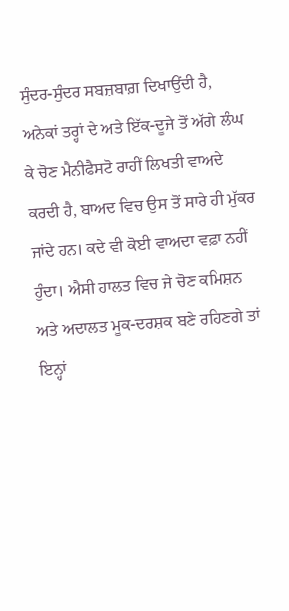ਸੁੰਦਰ-ਸੁੰਦਰ ਸਬਜ਼ਬਾਗ਼ ਦਿਖਾਉਂਦੀ ਹੈ, ਅਨੇਕਾਂ ਤਰ੍ਹਾਂ ਦੇ ਅਤੇ ਇੱਕ-ਦੂਜੇ ਤੋਂ ਅੱਗੇ ਲੰਘ ਕੇ ਚੋਣ ਮੈਨੀਫੈਸਟੋ ਰਾਹੀਂ ਲਿਖਤੀ ਵਾਅਦੇ ਕਰਦੀ ਹੈ, ਬਾਅਦ ਵਿਚ ਉਸ ਤੋਂ ਸਾਰੇ ਹੀ ਮੁੱਕਰ ਜਾਂਦੇ ਹਨ। ਕਦੇ ਵੀ ਕੋਈ ਵਾਅਦਾ ਵਫ਼ਾ ਨਹੀਂ ਹੁੰਦਾ। ਐਸੀ ਹਾਲਤ ਵਿਚ ਜੇ ਚੋਣ ਕਮਿਸ਼ਨ ਅਤੇ ਅਦਾਲਤ ਮੂਕ-ਦਰਸ਼ਕ ਬਣੇ ਰਹਿਣਗੇ ਤਾਂ ਇਨ੍ਹਾਂ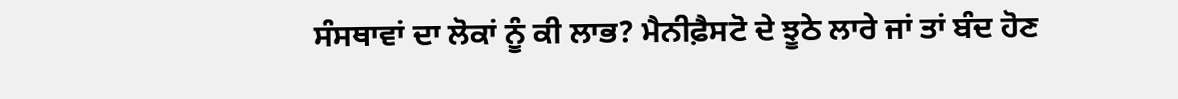ਸੰਸਥਾਵਾਂ ਦਾ ਲੋਕਾਂ ਨੂੰ ਕੀ ਲਾਭ? ਮੈਨੀਫ਼ੈਸਟੋ ਦੇ ਝੂਠੇ ਲਾਰੇ ਜਾਂ ਤਾਂ ਬੰਦ ਹੋਣ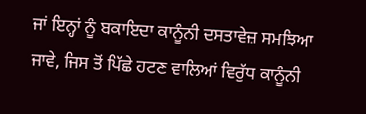ਜਾਂ ਇਨ੍ਹਾਂ ਨੂੰ ਬਕਾਇਦਾ ਕਾਨੂੰਨੀ ਦਸਤਾਵੇਜ਼ ਸਮਝਿਆ ਜਾਵੇ, ਜਿਸ ਤੋਂ ਪਿੱਛੇ ਹਟਣ ਵਾਲਿਆਂ ਵਿਰੁੱਧ ਕਾਨੂੰਨੀ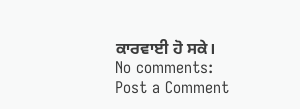ਕਾਰਵਾਈ ਹੋ ਸਕੇ।
No comments:
Post a Comment